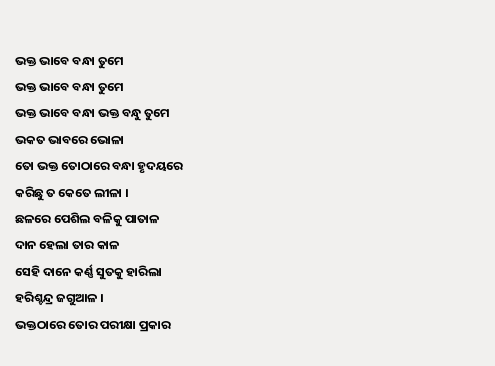ଭକ୍ତ ଭାବେ ବନ୍ଧା ତୁମେ
ଭକ୍ତ ଭାବେ ବନ୍ଧା ତୁମେ
ଭକ୍ତ ଭାବେ ବନ୍ଧା ଭକ୍ତ ବନ୍ଧୁ ତୁମେ
ଭକତ ଭାବରେ ଭୋଳା
ତୋ ଭକ୍ତ ତୋଠାରେ ବନ୍ଧା ହୃଦୟରେ
କରିଛୁ ତ କେତେ ଲୀଳା ।
ଛଳରେ ପେଶିଲ ବଳିକୁ ପାତାଳ
ଦାନ ହେଲା ତାର କାଳ
ସେହି ଦାନେ କର୍ଣ୍ଣ ସୁତକୁ ହାରିଲା
ହରିଶ୍ଚନ୍ଦ୍ର ଜଗୁଆଳ ।
ଭକ୍ତଠାରେ ତୋର ପରୀକ୍ଷା ପ୍ରକାର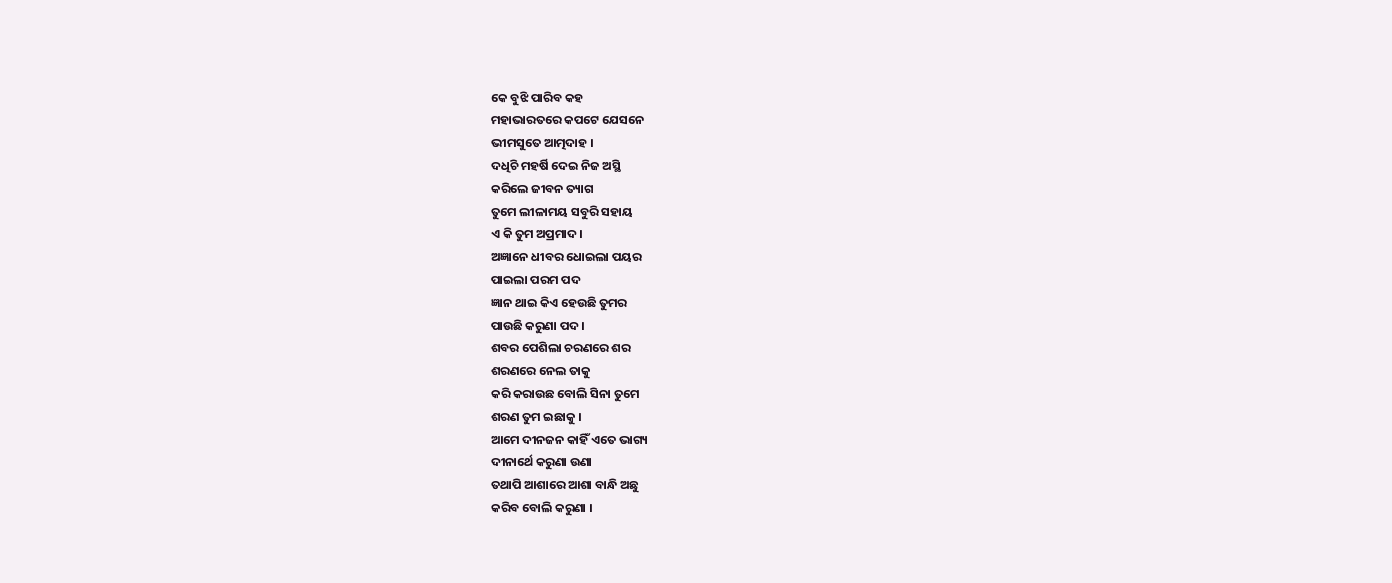କେ ବୁଝି ପାରିବ କହ
ମହାଭାରତରେ କପଟେ ଯେସନେ
ଭୀମସୁତେ ଆତ୍ମଦାହ ।
ଦଧିଚି ମହର୍ଷି ଦେଇ ନିଜ ଅସ୍ଥି
କରିଲେ ଜୀବନ ତ୍ୟାଗ
ତୁମେ ଲୀଳାମୟ ସବୁରି ସହାୟ
ଏ କି ତୁମ ଅପ୍ରମାଦ ।
ଅଜ୍ଞାନେ ଧୀବର ଧୋଇଲା ପୟର
ପାଇଲା ପରମ ପଦ
ଜ୍ଞାନ ଥାଇ କିଏ ହେଉଛି ତୁମର
ପାଉଛି କରୁଣା ପଦ ।
ଶବର ପେଶିଲା ଚରଣରେ ଶର
ଶରଣରେ ନେଲ ତାକୁ
କରି କରାଉଛ ବୋଲି ସିନା ତୁମେ
ଶରଣ ତୁମ ଇଛାକୁ ।
ଆମେ ଦୀନଜନ କାହିଁ ଏତେ ଭାଗ୍ୟ
ଦୀନାର୍ଥେ କରୁଣା ଉଣା
ତଥାପି ଆଶାରେ ଆଶା ବାନ୍ଧି ଅଛୁ
କରିବ ବୋଲି କରୁଣା ।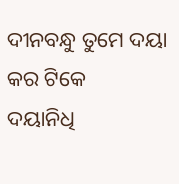ଦୀନବନ୍ଧୁ ତୁମେ ଦୟା କର ଟିକେ
ଦୟାନିଧି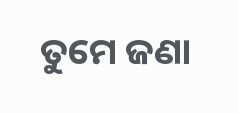ତୁମେ ଜଣା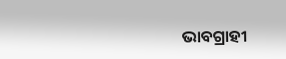ଭାବଗ୍ରାହୀ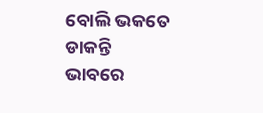ବୋଲି ଭକତେ ଡାକନ୍ତି
ଭାବରେ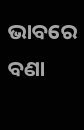ଭାବରେ ବଣା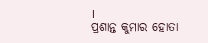।
ପ୍ରଶାନ୍ତ କୁମାର ହୋତା